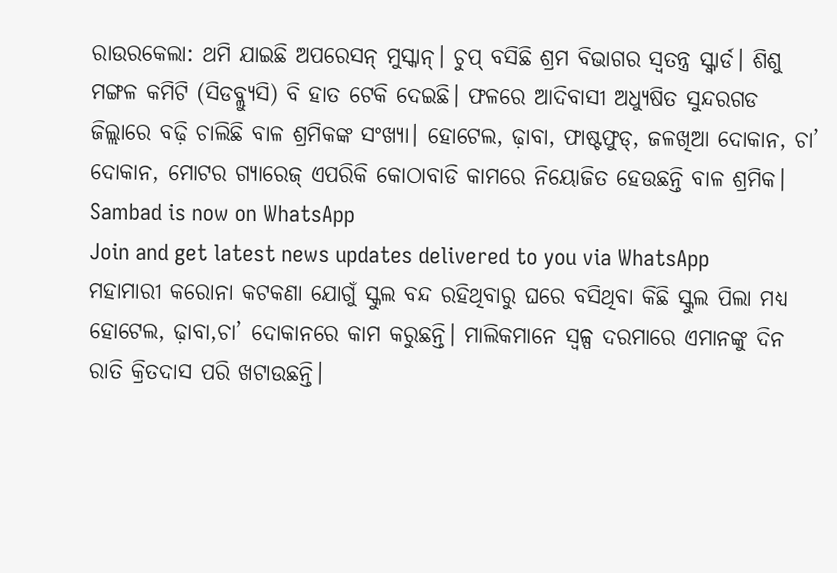ରାଉରକେଲା: ଥମି ଯାଇଛି ଅପରେସନ୍ ମୁସ୍କାନ୍। ଚୁପ୍ ବସିଛି ଶ୍ରମ ବିଭାଗର ସ୍ବତନ୍ତ୍ର ସ୍କ୍ୱାର୍ଡ। ଶିଶୁ ମଙ୍ଗଳ କମିଟି (ସିଡବ୍ଲ୍ୟୁସି) ବି ହାତ ଟେକି ଦେଇଛି। ଫଳରେ ଆଦିବାସୀ ଅଧ୍ୟୁଷିତ ସୁନ୍ଦରଗଡ ଜିଲ୍ଲାରେ ବଢ଼ି ଚାଲିଛି ବାଳ ଶ୍ରମିକଙ୍କ ସଂଖ୍ୟା। ହୋଟେଲ, ଢ଼ାବା, ଫାଷ୍ଟଫୁଡ୍, ଜଳଖିଆ ଦୋକାନ, ଚା’ ଦୋକାନ, ମୋଟର ଗ୍ୟାରେଜ୍ ଏପରିକି କୋଠାବାଡି କାମରେ ନିୟୋଜିତ ହେଉଛନ୍ତି ବାଳ ଶ୍ରମିକ।
Sambad is now on WhatsApp
Join and get latest news updates delivered to you via WhatsApp
ମହାମାରୀ କରୋନା କଟକଣା ଯୋଗୁଁ ସ୍କୁଲ ବନ୍ଦ ରହିଥିବାରୁ ଘରେ ବସିଥିବା କିଛି ସ୍କୁଲ ପିଲା ମଧ୍ୟ ହୋଟେଲ, ଢ଼ାବା,ଚା’ ଦୋକାନରେ କାମ କରୁଛନ୍ତି। ମାଲିକମାନେ ସ୍ବଳ୍ପ ଦରମାରେ ଏମାନଙ୍କୁ ଦିନ ରାତି କ୍ରିତଦାସ ପରି ଖଟାଉଛନ୍ତି।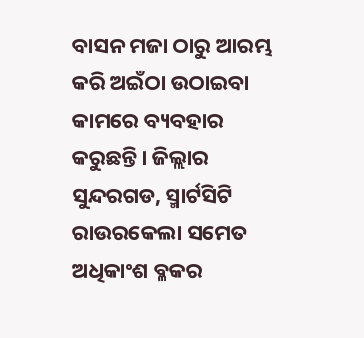ବାସନ ମଜା ଠାରୁ ଆରମ୍ଭ କରି ଅଇଁଠା ଉଠାଇବା କାମରେ ବ୍ୟବହାର କରୁଛନ୍ତି। ଜିଲ୍ଲାର ସୁନ୍ଦରଗଡ, ସ୍ମାର୍ଟସିଟି ରାଉରକେଲା ସମେତ ଅଧିକାଂଶ ବ୍ଳକର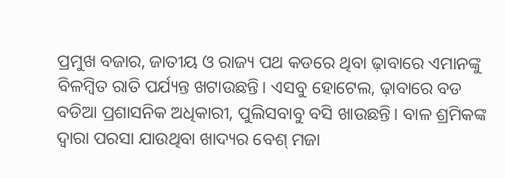ପ୍ରମୁଖ ବଜାର, ଜାତୀୟ ଓ ରାଜ୍ୟ ପଥ କଡରେ ଥିବା ଢ଼ାବାରେ ଏମାନଙ୍କୁ ବିଳମ୍ବିତ ରାତି ପର୍ଯ୍ୟନ୍ତ ଖଟାଉଛନ୍ତି। ଏସବୁ ହୋଟେଲ, ଢ଼ାବାରେ ବଡ ବଡିଆ ପ୍ରଶାସନିକ ଅଧିକାରୀ, ପୁଲିସବାବୁ ବସି ଖାଉଛନ୍ତି। ବାଳ ଶ୍ରମିକଙ୍କ ଦ୍ବାରା ପରସା ଯାଉଥିବା ଖାଦ୍ୟର ବେଶ୍ ମଜା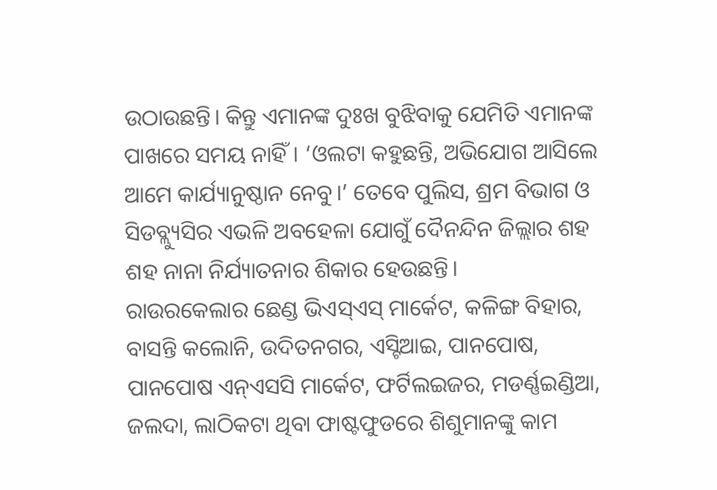ଉଠାଉଛନ୍ତି। କିନ୍ତୁ ଏମାନଙ୍କ ଦୁଃଖ ବୁଝିବାକୁ ଯେମିତି ଏମାନଙ୍କ ପାଖରେ ସମୟ ନାହିଁ। ‘ଓଲଟା କହୁଛନ୍ତି, ଅଭିଯୋଗ ଆସିଲେ ଆମେ କାର୍ଯ୍ୟାନୁଷ୍ଠାନ ନେବୁ।’ ତେବେ ପୁଲିସ, ଶ୍ରମ ବିଭାଗ ଓ ସିଡବ୍ଲ୍ୟୁସିର ଏଭଳି ଅବହେଳା ଯୋଗୁଁ ଦୈନନ୍ଦିନ ଜିଲ୍ଲାର ଶହ ଶହ ନାନା ନିର୍ଯ୍ୟାତନାର ଶିକାର ହେଉଛନ୍ତି।
ରାଉରକେଲାର ଛେଣ୍ଡ ଭିଏସ୍ଏସ୍ ମାର୍କେଟ, କଳିଙ୍ଗ ବିହାର, ବାସନ୍ତି କଲୋନି, ଉଦିତନଗର, ଏସ୍ଟିଆଇ, ପାନପୋଷ, ପାନପୋଷ ଏନ୍ଏସସି ମାର୍କେଟ, ଫର୍ଟିଲଇଜର, ମଡର୍ଣ୍ଣଇଣ୍ଡିଆ, ଜଲଦା, ଲାଠିକଟା ଥିବା ଫାଷ୍ଟଫୁଡରେ ଶିଶୁମାନଙ୍କୁ କାମ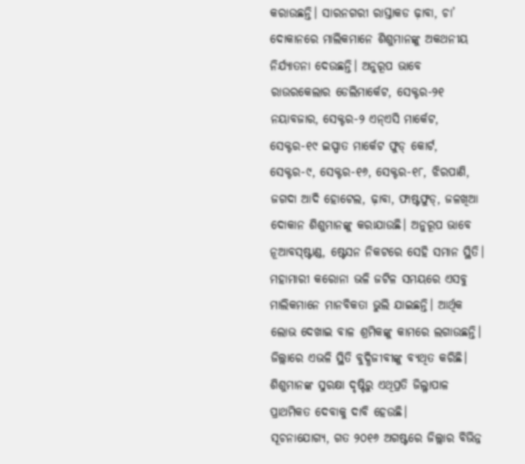କରାଉଛନ୍ତି। ସାରନଗରୀ ରାସ୍ତାକଡ ଢ଼ାବା, ଚା’ ଦୋକାନରେ ମାଲିକମାନେ ଶିଶୁମାନଙ୍କୁ ଅକଥନୀୟ ନିର୍ଯ୍ୟାତନା ଦେଉଛନ୍ତି। ଅନୁରୂପ ଭାବେ ରାଉରକେଲାର ଡେଲିମାର୍କେଟ, ସେକ୍ଟର-୨୧ ନୟାବଜାର, ସେକ୍ଟର-୨ ଏନ୍ଏସି ମାର୍କେଟ, ସେକ୍ଟର-୧୯ ଇସ୍ପାତ ମାର୍କେଟ ଫୁଡ୍ କୋର୍ଟ, ସେକ୍ଟର-୯, ସେକ୍ଟର-୧୬, ସେକ୍ଟର-୧୮, ଝିରପାଣି, ଜଗଦା ଆଦି ହୋଟେଲ, ଢ଼ାବା, ଫାଷ୍ଟଫୁଡ୍, ଜଳଖିଆ ଦୋକାନ ଶିଶୁମାନଙ୍କୁ କରାଯାଉଛି। ଅନୁରୂପ ଭାବେ ନୂଆବସ୍ଷ୍ଟାଣ୍ଡ, ଷ୍ଟେସନ ନିକଟରେ ସେହି ସମାନ ସ୍ଥିତି। ମହାମାରୀ କରୋନା ଭଳି ଜଟିଳ ସମୟରେ ଏସବୁ ମାଲିକମାନେ ମାନବିକତା ଭୁଲି ଯାଇଛନ୍ତି। ଆର୍ଥିକ ଲୋଭ ଦେଖାଇ ବାଳ ଶ୍ରମିକଙ୍କୁ କାମରେ ଲଗାଉଛନ୍ତି। ଜିଲ୍ଲାରେ ଏଭଳି ସ୍ଥିତି ବୁଦ୍ଧିଜୀବୀଙ୍କୁ ବ୍ୟଥିତ କରିଛି। ଶିଶୁମାନଙ୍କ ସୁରକ୍ଷା ଦୃଷ୍ଟିରୁ ଏଥିପ୍ରତି ଜିଲ୍ଳାପାଳ ପ୍ରାଥମିକତ ଦେବାକୁ ଦାବି ହେଉଛି।
ସୂଚନାଯୋଗ୍ୟ, ଗତ ୨୦୧୬ ଅଗଷ୍ଟରେ ଜିଲ୍ଲାର ବିଭିନ୍ନ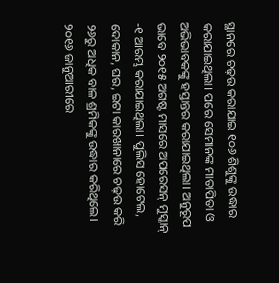ସ୍ଥାନରେ ଚଢ଼ଉ କରାଯାଇ ୧୦୬ ଶିଶୁଙ୍କୁ ଉଦ୍ଧାର କରାଯାଇଥିଲା। ପରେ ସେମାନଙ୍କ ମାତାପିତା ଓ ଅଭିଭାବକଙ୍କୁ ହସ୍ତାନ୍ତର କରାଯାଇଥିଲା। ଅନୁରୂପ ଭାବେ ୨୦୧୫ ଅଗଷ୍ଟ ମାସରେ ଅପରେସନ୍ ମୁସ୍କାନ୍ -୧ ଆରମ୍ଭ କରାଯାଇଥିଲା। ପୁଲିସ ହୋଟେଲ, ଦୋକାନ, ଘର, ଇଟା କାରଖାନାରେ ଚଢ଼ଉ କରି ୨୬ରୁ ଅଧିକ ବାଳ ଶ୍ରମିକଙ୍କୁ ଉଦ୍ଧାର କରିଥିଲେ। ୨୦୧୬ ଜାନୁଆରୀରେ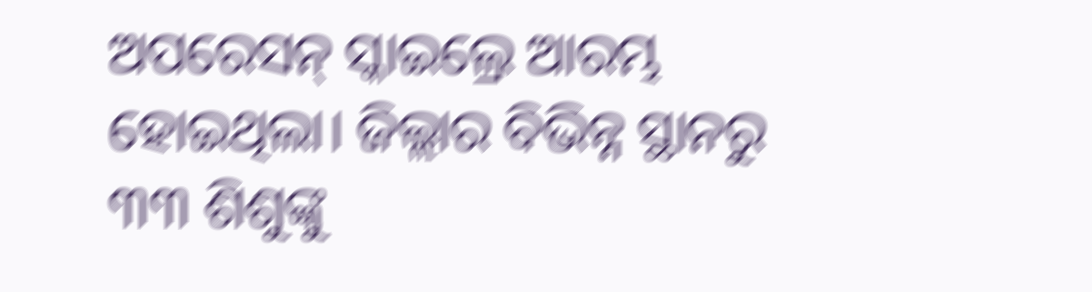ଅପରେସନ୍ ସ୍କାଇଲ୍ରେ ଆରମ୍ଭ ହୋଇଥିଲା। ଜିଲ୍ଲାର ବିଭିନ୍ନ ସ୍ଥାନରୁ ୩୩ ଶିଶୁଙ୍କୁ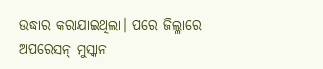ଉଦ୍ଧାର କରାଯାଇଥିଲା। ପରେ ଜିଲ୍ଳାରେ ଅପରେସନ୍ ମୁସ୍କାନ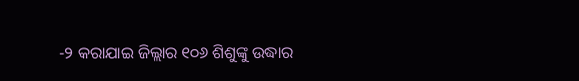-୨ କରାଯାଇ ଜିଲ୍ଲାର ୧୦୬ ଶିଶୁଙ୍କୁ ଉଦ୍ଧାର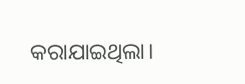କରାଯାଇଥିଲା।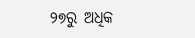୨୭ରୁ ଅଧିକ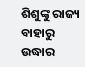ଶିଶୁଙ୍କୁ ରାଜ୍ୟ ବାହାରୁ ଉଦ୍ଧାର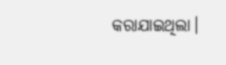କରାଯାଇଥିଲା।